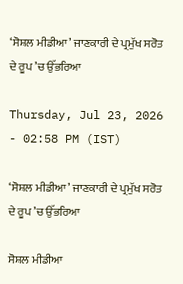‘ਸੋਸ਼ਲ ਮੀਡੀਆ’ ਜਾਣਕਾਰੀ ਦੇ ਪ੍ਰਮੁੱਖ ਸਰੋਤ ਦੇ ਰੂਪ ’ਚ ਉੱਭਰਿਆ

Thursday, Jul 23, 2026 - 02:58 PM (IST)

‘ਸੋਸ਼ਲ ਮੀਡੀਆ’ ਜਾਣਕਾਰੀ ਦੇ ਪ੍ਰਮੁੱਖ ਸਰੋਤ ਦੇ ਰੂਪ ’ਚ ਉੱਭਰਿਆ

ਸੋਸ਼ਲ ਮੀਡੀਆ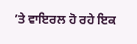’ਤੇ ਵਾਇਰਲ ਹੋ ਰਹੇ ਇਕ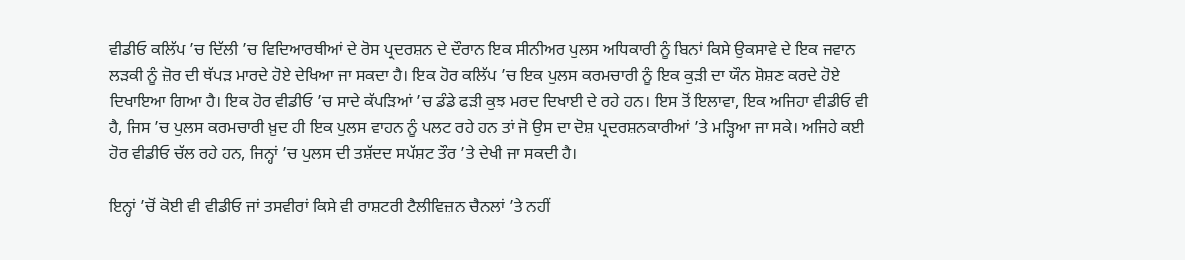ਵੀਡੀਓ ਕਲਿੱਪ ’ਚ ਦਿੱਲੀ ’ਚ ਵਿਦਿਆਰਥੀਆਂ ਦੇ ਰੋਸ ਪ੍ਰਦਰਸ਼ਨ ਦੇ ਦੌਰਾਨ ਇਕ ਸੀਨੀਅਰ ਪੁਲਸ ਅਧਿਕਾਰੀ ਨੂੰ ਬਿਨਾਂ ਕਿਸੇ ਉਕਸਾਵੇ ਦੇ ਇਕ ਜਵਾਨ ਲੜਕੀ ਨੂੰ ਜ਼ੋਰ ਦੀ ਥੱਪੜ ਮਾਰਦੇ ਹੋਏ ਦੇਖਿਆ ਜਾ ਸਕਦਾ ਹੈ। ਇਕ ਹੋਰ ਕਲਿੱਪ ’ਚ ਇਕ ਪੁਲਸ ਕਰਮਚਾਰੀ ਨੂੰ ਇਕ ਕੁੜੀ ਦਾ ਯੌਨ ਸ਼ੋਸ਼ਣ ਕਰਦੇ ਹੋਏ ਦਿਖਾਇਆ ਗਿਆ ਹੈ। ਇਕ ਹੋਰ ਵੀਡੀਓ ’ਚ ਸਾਦੇ ਕੱਪੜਿਆਂ ’ਚ ਡੰਡੇ ਫੜੀ ਕੁਝ ਮਰਦ ਦਿਖਾਈ ਦੇ ਰਹੇ ਹਨ। ਇਸ ਤੋਂ ਇਲਾਵਾ, ਇਕ ਅਜਿਹਾ ਵੀਡੀਓ ਵੀ ਹੈ, ਜਿਸ ’ਚ ਪੁਲਸ ਕਰਮਚਾਰੀ ਖ਼ੁਦ ਹੀ ਇਕ ਪੁਲਸ ਵਾਹਨ ਨੂੰ ਪਲਟ ਰਹੇ ਹਨ ਤਾਂ ਜੋ ਉਸ ਦਾ ਦੋਸ਼ ਪ੍ਰਦਰਸ਼ਨਕਾਰੀਆਂ ’ਤੇ ਮੜ੍ਹਿਆ ਜਾ ਸਕੇ। ਅਜਿਹੇ ਕਈ ਹੋਰ ਵੀਡੀਓ ਚੱਲ ਰਹੇ ਹਨ, ਜਿਨ੍ਹਾਂ ’ਚ ਪੁਲਸ ਦੀ ਤਸ਼ੱਦਦ ਸਪੱਸ਼ਟ ਤੌਰ ’ਤੇ ਦੇਖੀ ਜਾ ਸਕਦੀ ਹੈ।

ਇਨ੍ਹਾਂ ’ਚੋਂ ਕੋਈ ਵੀ ਵੀਡੀਓ ਜਾਂ ਤਸਵੀਰਾਂ ਕਿਸੇ ਵੀ ਰਾਸ਼ਟਰੀ ਟੈਲੀਵਿਜ਼ਨ ਚੈਨਲਾਂ ’ਤੇ ਨਹੀਂ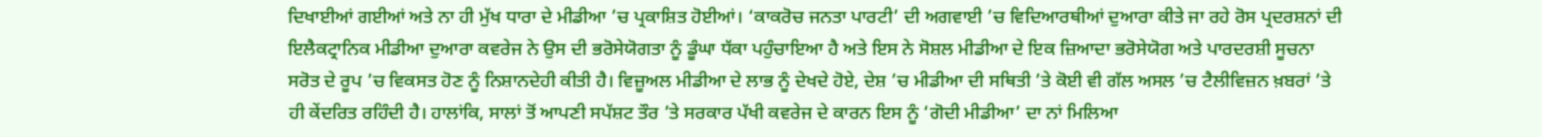ਦਿਖਾਈਆਂ ਗਈਆਂ ਅਤੇ ਨਾ ਹੀ ਮੁੱਖ ਧਾਰਾ ਦੇ ਮੀਡੀਆ ’ਚ ਪ੍ਰਕਾਸ਼ਿਤ ਹੋਈਆਂ। ‘ਕਾਕਰੋਚ ਜਨਤਾ ਪਾਰਟੀ’ ਦੀ ਅਗਵਾਈ ’ਚ ਵਿਦਿਆਰਥੀਆਂ ਦੁਆਰਾ ਕੀਤੇ ਜਾ ਰਹੇ ਰੋਸ ਪ੍ਰਦਰਸ਼ਨਾਂ ਦੀ ਇਲੈਕਟ੍ਰਾਨਿਕ ਮੀਡੀਆ ਦੁਆਰਾ ਕਵਰੇਜ ਨੇ ਉਸ ਦੀ ਭਰੋਸੇਯੋਗਤਾ ਨੂੰ ਡੂੰਘਾ ਧੱਕਾ ਪਹੁੰਚਾਇਆ ਹੈ ਅਤੇ ਇਸ ਨੇ ਸੋਸ਼ਲ ਮੀਡੀਆ ਦੇ ਇਕ ਜ਼ਿਆਦਾ ਭਰੋਸੇਯੋਗ ਅਤੇ ਪਾਰਦਰਸ਼ੀ ਸੂਚਨਾ ਸਰੋਤ ਦੇ ਰੂਪ ’ਚ ਵਿਕਸਤ ਹੋਣ ਨੂੰ ਨਿਸ਼ਾਨਦੇਹੀ ਕੀਤੀ ਹੈ। ਵਿਜ਼ੂਅਲ ਮੀਡੀਆ ਦੇ ਲਾਭ ਨੂੰ ਦੇਖਦੇ ਹੋਏ, ਦੇਸ਼ ’ਚ ਮੀਡੀਆ ਦੀ ਸਥਿਤੀ ’ਤੇ ਕੋਈ ਵੀ ਗੱਲ ਅਸਲ ’ਚ ਟੈਲੀਵਿਜ਼ਨ ਖ਼ਬਰਾਂ ’ਤੇ ਹੀ ਕੇਂਦਰਿਤ ਰਹਿੰਦੀ ਹੈ। ਹਾਲਾਂਕਿ, ਸਾਲਾਂ ਤੋਂ ਆਪਣੀ ਸਪੱਸ਼ਟ ਤੌਰ ’ਤੇ ਸਰਕਾਰ ਪੱਖੀ ਕਵਰੇਜ ਦੇ ਕਾਰਨ ਇਸ ਨੂੰ ‘ਗੋਦੀ ਮੀਡੀਆ’ ਦਾ ਨਾਂ ਮਿਲਿਆ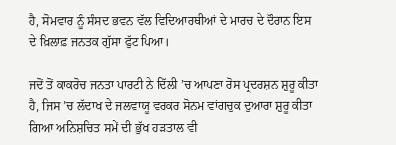ਹੈ, ਸੋਮਵਾਰ ਨੂੰ ਸੰਸਦ ਭਵਨ ਵੱਲ ਵਿਦਿਆਰਥੀਆਂ ਦੇ ਮਾਰਚ ਦੇ ਦੌਰਾਨ ਇਸ ਦੇ ਖ਼ਿਲਾਫ਼ ਜਨਤਕ ਗੁੱਸਾ ਫੁੱਟ ਪਿਆ।

ਜਦੋਂ ਤੋਂ ਕਾਕਰੋਚ ਜਨਤਾ ਪਾਰਟੀ ਨੇ ਦਿੱਲੀ ’ਚ ਆਪਣਾ ਰੋਸ ਪ੍ਰਦਰਸ਼ਨ ਸ਼ੁਰੂ ਕੀਤਾ ਹੈ, ਜਿਸ ’ਚ ਲੱਦਾਖ ਦੇ ਜਲਵਾਯੂ ਵਰਕਰ ਸੋਨਮ ਵਾਂਗਚੁਕ ਦੁਆਰਾ ਸ਼ੁਰੂ ਕੀਤਾ ਗਿਆ ਅਨਿਸ਼ਚਿਤ ਸਮੇਂ ਦੀ ਭੁੱਖ ਹੜਤਾਲ ਵੀ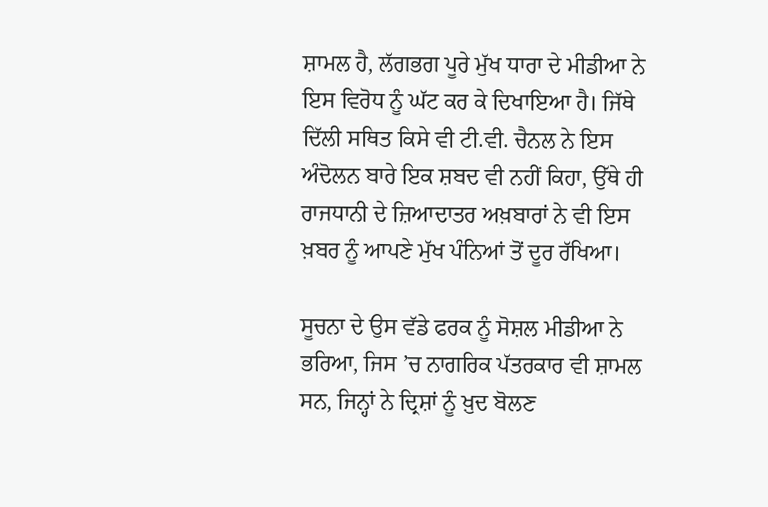ਸ਼ਾਮਲ ਹੈ, ਲੱਗਭਗ ਪੂਰੇ ਮੁੱਖ ਧਾਰਾ ਦੇ ਮੀਡੀਆ ਨੇ ਇਸ ਵਿਰੋਧ ਨੂੰ ਘੱਟ ਕਰ ਕੇ ਦਿਖਾਇਆ ਹੈ। ਜਿੱਥੇ ਦਿੱਲੀ ਸਥਿਤ ਕਿਸੇ ਵੀ ਟੀ.ਵੀ. ਚੈਨਲ ਨੇ ਇਸ ਅੰਦੋਲਨ ਬਾਰੇ ਇਕ ਸ਼ਬਦ ਵੀ ਨਹੀਂ ਕਿਹਾ, ਉੱਥੇ ਹੀ ਰਾਜਧਾਨੀ ਦੇ ਜ਼ਿਆਦਾਤਰ ਅਖ਼ਬਾਰਾਂ ਨੇ ਵੀ ਇਸ ਖ਼ਬਰ ਨੂੰ ਆਪਣੇ ਮੁੱਖ ਪੰਨਿਆਂ ਤੋਂ ਦੂਰ ਰੱਖਿਆ।

ਸੂਚਨਾ ਦੇ ਉਸ ਵੱਡੇ ਫਰਕ ਨੂੰ ਸੋਸ਼ਲ ਮੀਡੀਆ ਨੇ ਭਰਿਆ, ਜਿਸ ’ਚ ਨਾਗਰਿਕ ਪੱਤਰਕਾਰ ਵੀ ਸ਼ਾਮਲ ਸਨ, ਜਿਨ੍ਹਾਂ ਨੇ ਦ੍ਰਿਸ਼ਾਂ ਨੂੰ ਖ਼ੁਦ ਬੋਲਣ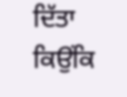ਦਿੱਤਾ ਕਿਉਂਕਿ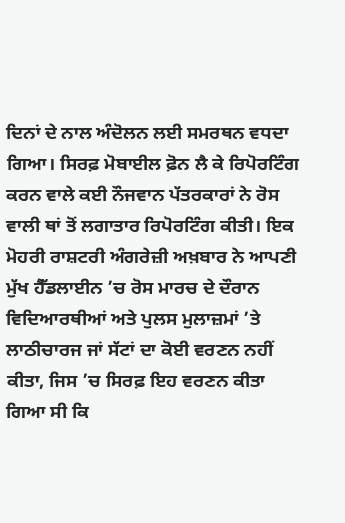ਦਿਨਾਂ ਦੇ ਨਾਲ ਅੰਦੋਲਨ ਲਈ ਸਮਰਥਨ ਵਧਦਾ ਗਿਆ। ਸਿਰਫ਼ ਮੋਬਾਈਲ ਫ਼ੋਨ ਲੈ ਕੇ ਰਿਪੋਰਟਿੰਗ ਕਰਨ ਵਾਲੇ ਕਈ ਨੌਜਵਾਨ ਪੱਤਰਕਾਰਾਂ ਨੇ ਰੋਸ ਵਾਲੀ ਥਾਂ ਤੋਂ ਲਗਾਤਾਰ ਰਿਪੋਰਟਿੰਗ ਕੀਤੀ। ਇਕ ਮੋਹਰੀ ਰਾਸ਼ਟਰੀ ਅੰਗਰੇਜ਼ੀ ਅਖ਼ਬਾਰ ਨੇ ਆਪਣੀ ਮੁੱਖ ਹੈੱਡਲਾਈਨ ’ਚ ਰੋਸ ਮਾਰਚ ਦੇ ਦੌਰਾਨ ਵਿਦਿਆਰਥੀਆਂ ਅਤੇ ਪੁਲਸ ਮੁਲਾਜ਼ਮਾਂ ’ਤੇ ਲਾਠੀਚਾਰਜ ਜਾਂ ਸੱਟਾਂ ਦਾ ਕੋਈ ਵਰਣਨ ਨਹੀਂ ਕੀਤਾ, ਜਿਸ ’ਚ ਸਿਰਫ਼ ਇਹ ਵਰਣਨ ਕੀਤਾ ਗਿਆ ਸੀ ਕਿ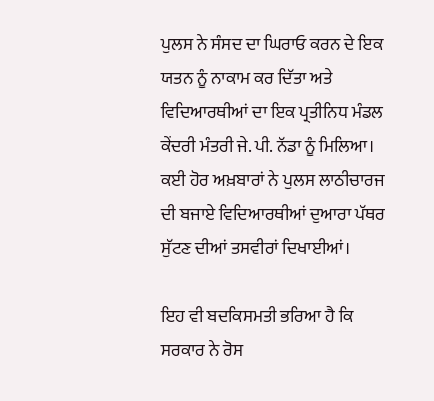ਪੁਲਸ ਨੇ ਸੰਸਦ ਦਾ ਘਿਰਾਓ ਕਰਨ ਦੇ ਇਕ ਯਤਨ ਨੂੰ ਨਾਕਾਮ ਕਰ ਦਿੱਤਾ ਅਤੇ ਵਿਦਿਆਰਥੀਆਂ ਦਾ ਇਕ ਪ੍ਰਤੀਨਿਧ ਮੰਡਲ ਕੇਂਦਰੀ ਮੰਤਰੀ ਜੇ. ਪੀ. ਨੱਡਾ ਨੂੰ ਮਿਲਿਆ। ਕਈ ਹੋਰ ਅਖ਼ਬਾਰਾਂ ਨੇ ਪੁਲਸ ਲਾਠੀਚਾਰਜ ਦੀ ਬਜਾਏ ਵਿਦਿਆਰਥੀਆਂ ਦੁਆਰਾ ਪੱਥਰ ਸੁੱਟਣ ਦੀਆਂ ਤਸਵੀਰਾਂ ਦਿਖਾਈਆਂ।

ਇਹ ਵੀ ਬਦਕਿਸਮਤੀ ਭਰਿਆ ਹੈ ਕਿ ਸਰਕਾਰ ਨੇ ਰੋਸ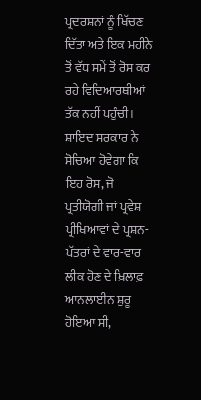ਪ੍ਰਦਰਸ਼ਨਾਂ ਨੂੰ ਖਿੱਚਣ ਦਿੱਤਾ ਅਤੇ ਇਕ ਮਹੀਨੇ ਤੋਂ ਵੱਧ ਸਮੇਂ ਤੋਂ ਰੋਸ ਕਰ ਰਹੇ ਵਿਦਿਆਰਥੀਆਂ ਤੱਕ ਨਹੀਂ ਪਹੁੰਚੀ। ਸ਼ਾਇਦ ਸਰਕਾਰ ਨੇ ਸੋਚਿਆ ਹੋਵੇਗਾ ਕਿ ਇਹ ਰੋਸ, ਜੋ ਪ੍ਰਤੀਯੋਗੀ ਜਾਂ ਪ੍ਰਵੇਸ਼ ਪ੍ਰੀਖਿਆਵਾਂ ਦੇ ਪ੍ਰਸ਼ਨ-ਪੱਤਰਾਂ ਦੇ ਵਾਰ-ਵਾਰ ਲੀਕ ਹੋਣ ਦੇ ਖ਼ਿਲਾਫ਼ ਆਨਲਾਈਨ ਸ਼ੁਰੂ ਹੋਇਆ ਸੀ,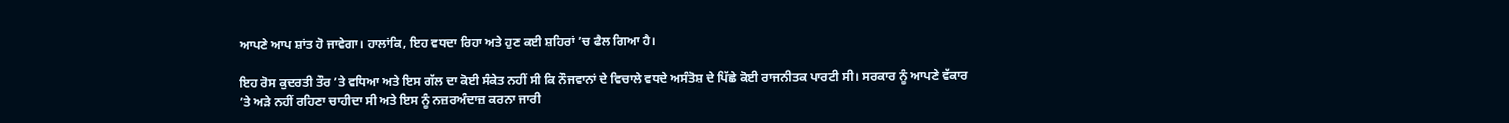ਆਪਣੇ ਆਪ ਸ਼ਾਂਤ ਹੋ ਜਾਵੇਗਾ। ਹਾਲਾਂਕਿ, ਇਹ ਵਧਦਾ ਰਿਹਾ ਅਤੇ ਹੁਣ ਕਈ ਸ਼ਹਿਰਾਂ ’ਚ ਫੈਲ ਗਿਆ ਹੈ।

ਇਹ ਰੋਸ ਕੁਦਰਤੀ ਤੌਰ ’ਤੇ ਵਧਿਆ ਅਤੇ ਇਸ ਗੱਲ ਦਾ ਕੋਈ ਸੰਕੇਤ ਨਹੀਂ ਸੀ ਕਿ ਨੌਜਵਾਨਾਂ ਦੇ ਵਿਚਾਲੇ ਵਧਦੇ ਅਸੰਤੋਸ਼ ਦੇ ਪਿੱਛੇ ਕੋਈ ਰਾਜਨੀਤਕ ਪਾਰਟੀ ਸੀ। ਸਰਕਾਰ ਨੂੰ ਆਪਣੇ ਵੱਕਾਰ ’ਤੇ ਅੜੇ ਨਹੀਂ ਰਹਿਣਾ ਚਾਹੀਦਾ ਸੀ ਅਤੇ ਇਸ ਨੂੰ ਨਜ਼ਰਅੰਦਾਜ਼ ਕਰਨਾ ਜਾਰੀ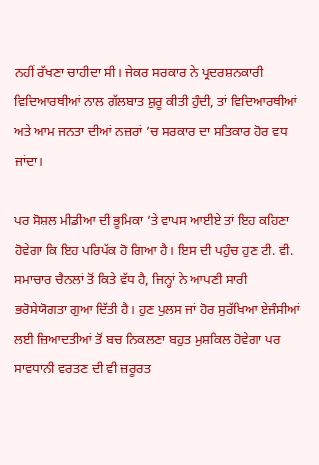ਨਹੀਂ ਰੱਖਣਾ ਚਾਹੀਦਾ ਸੀ। ਜੇਕਰ ਸਰਕਾਰ ਨੇ ਪ੍ਰਦਰਸ਼ਨਕਾਰੀ ਵਿਦਿਆਰਥੀਆਂ ਨਾਲ ਗੱਲਬਾਤ ਸ਼ੁਰੂ ਕੀਤੀ ਹੁੰਦੀ, ਤਾਂ ਵਿਦਿਆਰਥੀਆਂ ਅਤੇ ਆਮ ਜਨਤਾ ਦੀਆਂ ਨਜ਼ਰਾਂ ’ਚ ਸਰਕਾਰ ਦਾ ਸਤਿਕਾਰ ਹੋਰ ਵਧ ਜਾਂਦਾ।

ਪਰ ਸੋਸ਼ਲ ਮੀਡੀਆ ਦੀ ਭੂਮਿਕਾ ’ਤੇ ਵਾਪਸ ਆਈਏ ਤਾਂ ਇਹ ਕਹਿਣਾ ਹੋਵੇਗਾ ਕਿ ਇਹ ਪਰਿਪੱਕ ਹੋ ਗਿਆ ਹੈ। ਇਸ ਦੀ ਪਹੁੰਚ ਹੁਣ ਟੀ. ਵੀ. ਸਮਾਚਾਰ ਚੈਨਲਾਂ ਤੋਂ ਕਿਤੇ ਵੱਧ ਹੈ, ਜਿਨ੍ਹਾਂ ਨੇ ਆਪਣੀ ਸਾਰੀ ਭਰੋਸੇਯੋਗਤਾ ਗੁਆ ਦਿੱਤੀ ਹੈ। ਹੁਣ ਪੁਲਸ ਜਾਂ ਹੋਰ ਸੁਰੱਖਿਆ ਏਜੰਸੀਆਂ ਲਈ ਜ਼ਿਆਦਤੀਆਂ ਤੋਂ ਬਚ ਨਿਕਲਣਾ ਬਹੁਤ ਮੁਸ਼ਕਿਲ ਹੋਵੇਗਾ ਪਰ ਸਾਵਧਾਨੀ ਵਰਤਣ ਦੀ ਵੀ ਜ਼ਰੂਰਤ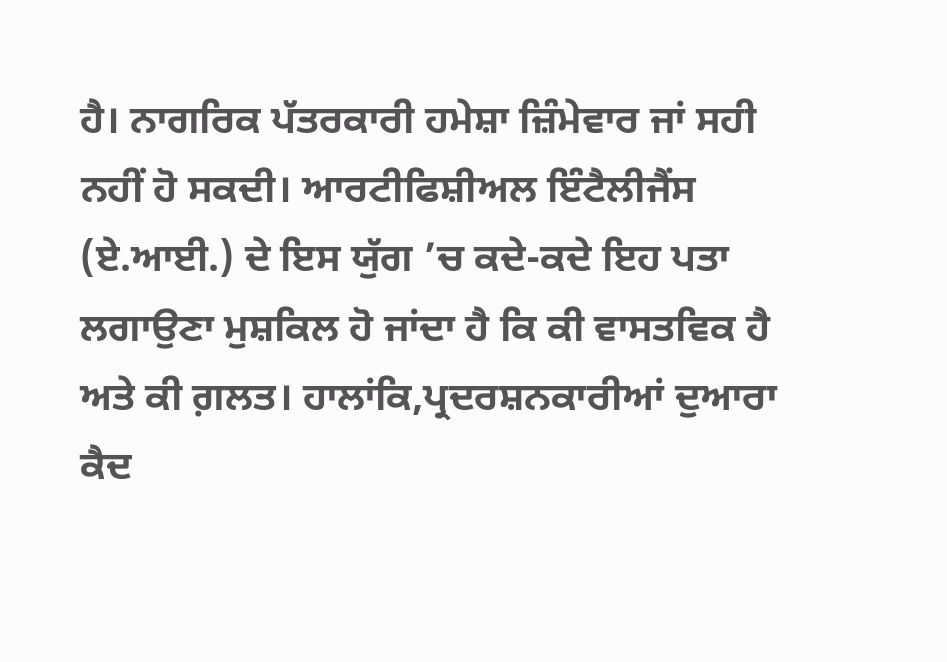ਹੈ। ਨਾਗਰਿਕ ਪੱਤਰਕਾਰੀ ਹਮੇਸ਼ਾ ਜ਼ਿੰਮੇਵਾਰ ਜਾਂ ਸਹੀ ਨਹੀਂ ਹੋ ਸਕਦੀ। ਆਰਟੀਫਿਸ਼ੀਅਲ ਇੰਟੈਲੀਜੈਂਸ (ਏ.ਆਈ.) ਦੇ ਇਸ ਯੁੱਗ ’ਚ ਕਦੇ-ਕਦੇ ਇਹ ਪਤਾ ਲਗਾਉਣਾ ਮੁਸ਼ਕਿਲ ਹੋ ਜਾਂਦਾ ਹੈ ਕਿ ਕੀ ਵਾਸਤਵਿਕ ਹੈ ਅਤੇ ਕੀ ਗ਼ਲਤ। ਹਾਲਾਂਕਿ,ਪ੍ਰਦਰਸ਼ਨਕਾਰੀਆਂ ਦੁਆਰਾ ਕੈਦ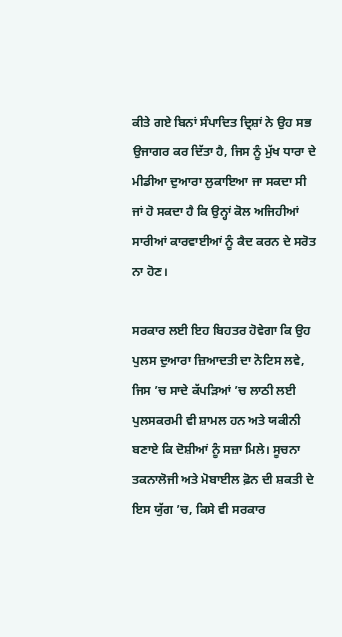ਕੀਤੇ ਗਏ ਬਿਨਾਂ ਸੰਪਾਦਿਤ ਦ੍ਰਿਸ਼ਾਂ ਨੇ ਉਹ ਸਭ ਉਜਾਗਰ ਕਰ ਦਿੱਤਾ ਹੈ, ਜਿਸ ਨੂੰ ਮੁੱਖ ਧਾਰਾ ਦੇ ਮੀਡੀਆ ਦੁਆਰਾ ਲੁਕਾਇਆ ਜਾ ਸਕਦਾ ਸੀ ਜਾਂ ਹੋ ਸਕਦਾ ਹੈ ਕਿ ਉਨ੍ਹਾਂ ਕੋਲ ਅਜਿਹੀਆਂ ਸਾਰੀਆਂ ਕਾਰਵਾਈਆਂ ਨੂੰ ਕੈਦ ਕਰਨ ਦੇ ਸਰੋਤ ਨਾ ਹੋਣ।

ਸਰਕਾਰ ਲਈ ਇਹ ਬਿਹਤਰ ਹੋਵੇਗਾ ਕਿ ਉਹ ਪੁਲਸ ਦੁਆਰਾ ਜ਼ਿਆਦਤੀ ਦਾ ਨੋਟਿਸ ਲਵੇ, ਜਿਸ ’ਚ ਸਾਦੇ ਕੱਪੜਿਆਂ ’ਚ ਲਾਠੀ ਲਈ ਪੁਲਸਕਰਮੀ ਵੀ ਸ਼ਾਮਲ ਹਨ ਅਤੇ ਯਕੀਨੀ ਬਣਾਏ ਕਿ ਦੋਸ਼ੀਆਂ ਨੂੰ ਸਜ਼ਾ ਮਿਲੇ। ਸੂਚਨਾ ਤਕਨਾਲੋਜੀ ਅਤੇ ਮੋਬਾਈਲ ਫ਼ੋਨ ਦੀ ਸ਼ਕਤੀ ਦੇ ਇਸ ਯੁੱਗ ’ਚ, ਕਿਸੇ ਵੀ ਸਰਕਾਰ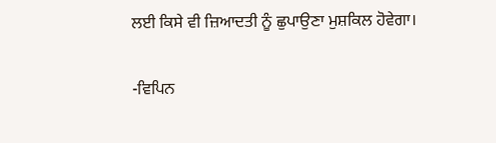ਲਈ ਕਿਸੇ ਵੀ ਜ਼ਿਆਦਤੀ ਨੂੰ ਛੁਪਾਉਣਾ ਮੁਸ਼ਕਿਲ ਹੋਵੇਗਾ।

-ਵਿਪਿਨ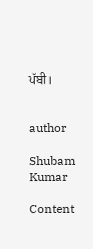ਪੱਬੀ।


author

Shubam Kumar

Content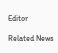Editor

Related News